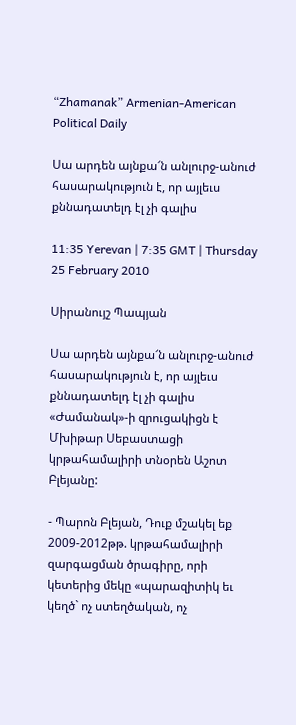“Zhamanak” Armenian-American Political Daily

Սա արդեն այնքա՜ն անլուրջ-անուժ հասարակություն է, որ այլեւս քննադատելդ էլ չի գալիս

11:35 Yerevan | 7:35 GMT | Thursday 25 February 2010

Սիրանույշ Պապյան

Սա արդեն այնքա՜ն անլուրջ-անուժ հասարակություն է, որ այլեւս քննադատելդ էլ չի գալիս
«Ժամանակ»-ի զրուցակիցն է Մխիթար Սեբաստացի կրթահամալիրի տնօրեն Աշոտ Բլեյանը:

- Պարոն Բլեյան, Դուք մշակել եք 2009-2012թթ. կրթահամալիրի զարգացման ծրագիրը, որի կետերից մեկը «պարազիտիկ եւ կեղծ` ոչ ստեղծական, ոչ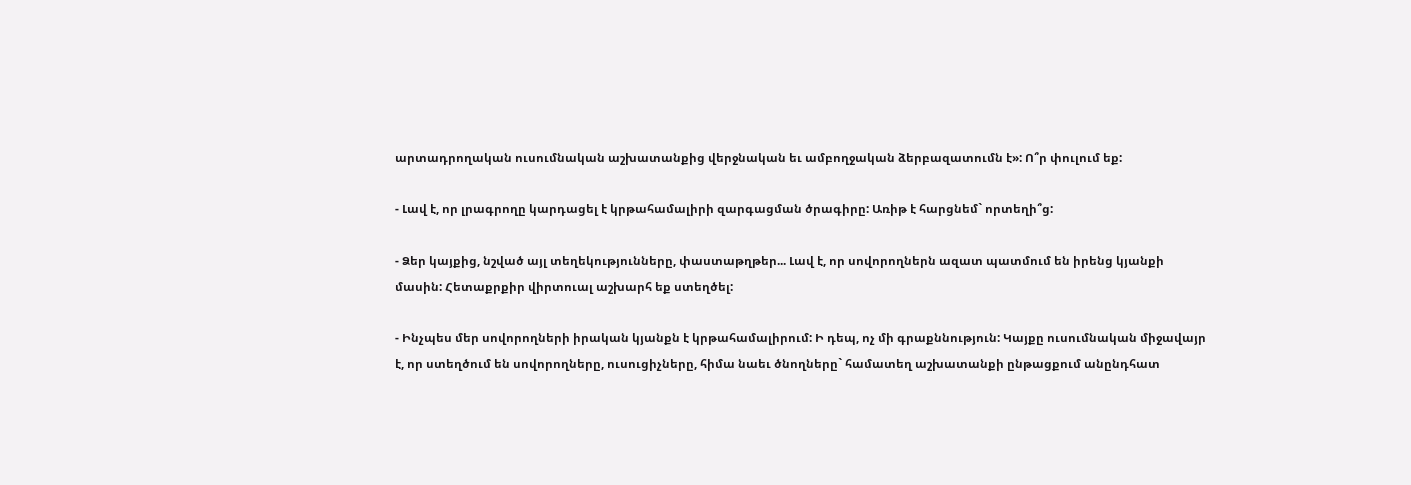արտադրողական ուսումնական աշխատանքից վերջնական եւ ամբողջական ձերբազատումն է»: Ո՞ր փուլում եք:

- Լավ է, որ լրագրողը կարդացել է կրթահամալիրի զարգացման ծրագիրը: Առիթ է հարցնեմ` որտեղի՞ց:

- Ձեր կայքից, նշված այլ տեղեկությունները, փաստաթղթեր... Լավ է, որ սովորողներն ազատ պատմում են իրենց կյանքի մասին: Հետաքրքիր վիրտուալ աշխարհ եք ստեղծել:

- Ինչպես մեր սովորողների իրական կյանքն է կրթահամալիրում: Ի դեպ, ոչ մի գրաքննություն: Կայքը ուսումնական միջավայր է, որ ստեղծում են սովորողները, ուսուցիչները, հիմա նաեւ ծնողները` համատեղ աշխատանքի ընթացքում անընդհատ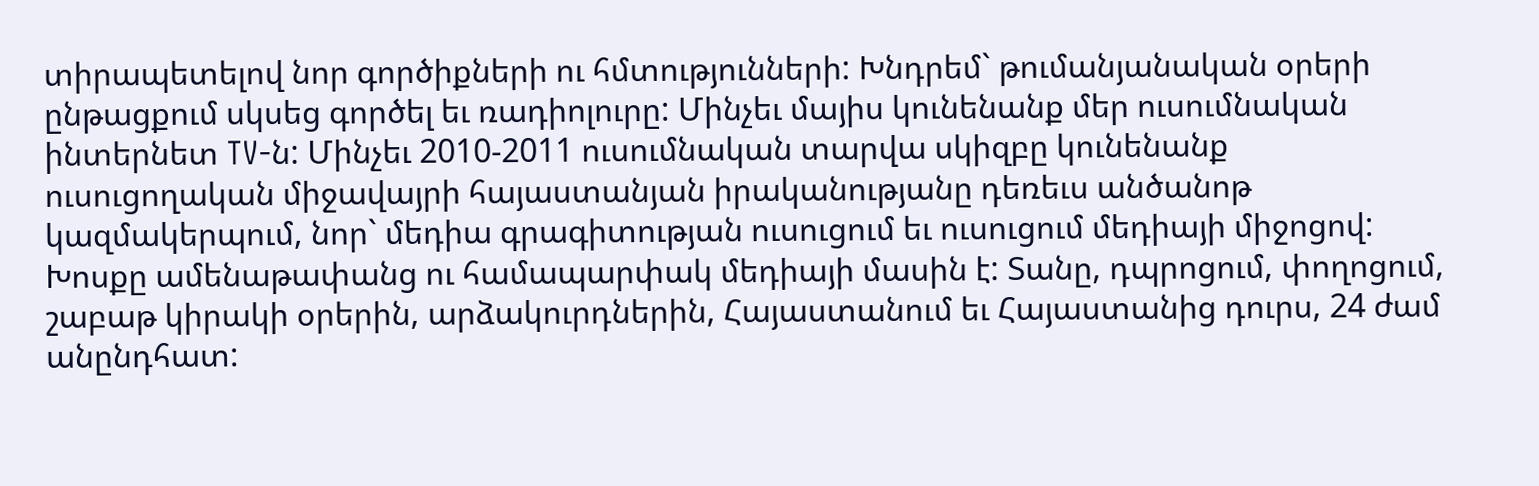տիրապետելով նոր գործիքների ու հմտությունների: Խնդրեմ` թումանյանական օրերի ընթացքում սկսեց գործել եւ ռադիոլուրը: Մինչեւ մայիս կունենանք մեր ուսումնական ինտերնետ TV-ն: Մինչեւ 2010-2011 ուսումնական տարվա սկիզբը կունենանք ուսուցողական միջավայրի հայաստանյան իրականությանը դեռեւս անծանոթ կազմակերպում, նոր` մեդիա գրագիտության ուսուցում եւ ուսուցում մեդիայի միջոցով: Խոսքը ամենաթափանց ու համապարփակ մեդիայի մասին է: Տանը, դպրոցում, փողոցում, շաբաթ կիրակի օրերին, արձակուրդներին, Հայաստանում եւ Հայաստանից դուրս, 24 ժամ անընդհատ: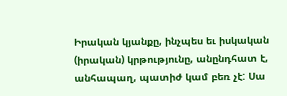Իրական կյանքը, ինչպես եւ իսկական (իրական) կրթությունը, անընդհատ է, անհապաղ, պատիժ կամ բեռ չէ: Սա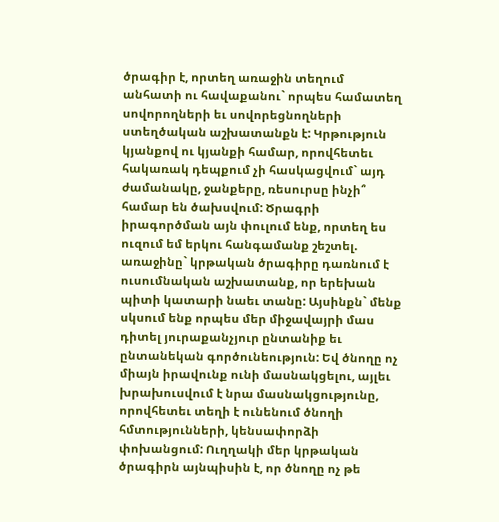ծրագիր է, որտեղ առաջին տեղում անհատի ու հավաքանու` որպես համատեղ սովորողների եւ սովորեցնողների ստեղծական աշխատանքն է: Կրթություն կյանքով ու կյանքի համար, որովհետեւ հակառակ դեպքում չի հասկացվում` այդ ժամանակը, ջանքերը, ռեսուրսը ինչի՞ համար են ծախսվում: Ծրագրի իրագործման այն փուլում ենք, որտեղ ես ուզում եմ երկու հանգամանք շեշտել. առաջինը` կրթական ծրագիրը դառնում է ուսումնական աշխատանք, որ երեխան պիտի կատարի նաեւ տանը: Այսինքն` մենք սկսում ենք որպես մեր միջավայրի մաս դիտել յուրաքանչյուր ընտանիք եւ ընտանեկան գործունեություն: Եվ ծնողը ոչ միայն իրավունք ունի մասնակցելու, այլեւ խրախուսվում է նրա մասնակցությունը, որովհետեւ տեղի է ունենում ծնողի հմտությունների, կենսափորձի փոխանցում: Ուղղակի մեր կրթական ծրագիրն այնպիսին է, որ ծնողը ոչ թե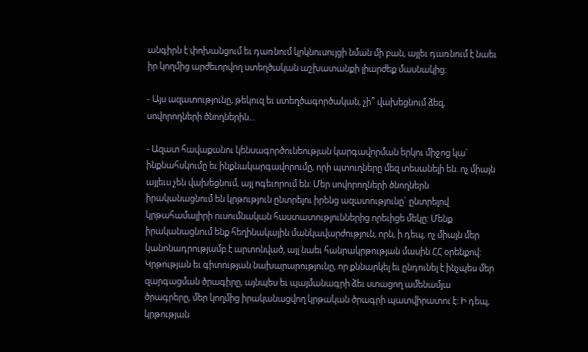անգիրն է փոխանցում եւ դառնում կրկնուսույցի նման մի բան, այլեւ դառնում է նաեւ իր կողմից արժեւորվող ստեղծական աշխատանքի լիարժեք մասնակից:

- Այս ազատությունը, թեկուզ եւ ստեղծագործական, չի՞ վախեցնում ձեզ, սովորողների ծնողներին...

- Ազատ հավաքանու կենսագործունեության կարգավորման երկու միջոց կա` ինքնահսկումը եւ ինքնակարգավորումը, որի պտուղները մեզ տեսանելի են. ոչ միայն այլեւս չեն վախեցնում, այլ ոգեւորում են: Մեր սովորողների ծնողներն իրականացնում են կրթություն ընտրելու իրենց ազատությունը` ընտրելով կրթահամալիրի ուսումնական հաստատություններից որեւիցե մեկը: Մենք իրականացնում ենք հեղինակային մանկավարժություն, որն, ի դեպ, ոչ միայն մեր կանոնադրությամբ է արտոնված, այլ նաեւ հանրակրթության մասին ՀՀ օրենքով: Կրթության եւ գիտության նախարարությունը, որ քննարկել եւ ընդունել է ինչպես մեր զարգացման ծրագիրը, այնպես եւ պայմանագրի ձեւ ստացող ամենամյա ծրագրերը, մեր կողմից իրականացվող կրթական ծրագրի պատվիրատու է: Ի դեպ, կրթության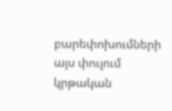բարեփոխումների այս փուլում կրթական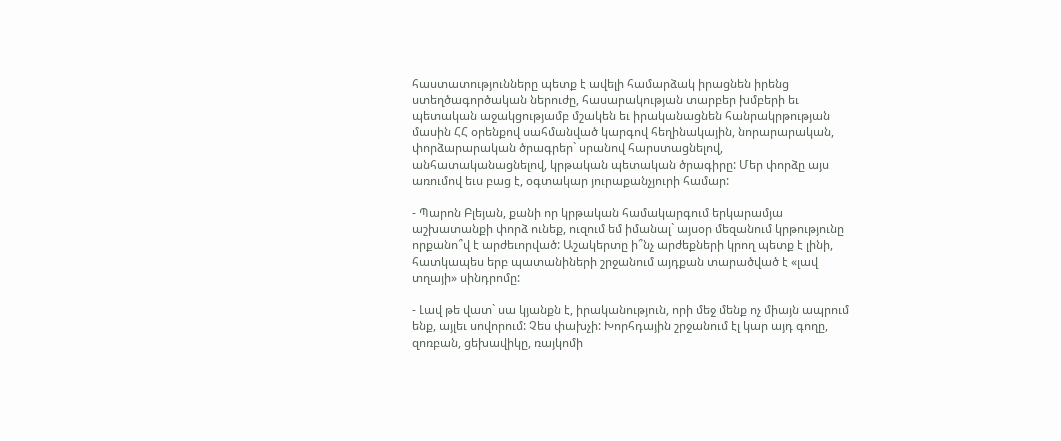հաստատությունները պետք է ավելի համարձակ իրացնեն իրենց ստեղծագործական ներուժը, հասարակության տարբեր խմբերի եւ պետական աջակցությամբ մշակեն եւ իրականացնեն հանրակրթության մասին ՀՀ օրենքով սահմանված կարգով հեղինակային, նորարարական, փորձարարական ծրագրեր` սրանով հարստացնելով, անհատականացնելով, կրթական պետական ծրագիրը: Մեր փորձը այս առումով եւս բաց է, օգտակար յուրաքանչյուրի համար:

- Պարոն Բլեյան, քանի որ կրթական համակարգում երկարամյա աշխատանքի փորձ ունեք, ուզում եմ իմանալ` այսօր մեզանում կրթությունը որքանո՞վ է արժեւորված: Աշակերտը ի՞նչ արժեքների կրող պետք է լինի, հատկապես երբ պատանիների շրջանում այդքան տարածված է «լավ տղայի» սինդրոմը:

- Լավ թե վատ` սա կյանքն է, իրականություն, որի մեջ մենք ոչ միայն ապրում ենք, այլեւ սովորում: Չես փախչի: Խորհդային շրջանում էլ կար այդ գողը, զոռբան, ցեխավիկը, ռայկոմի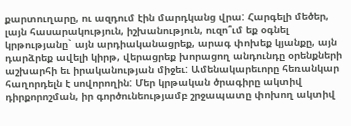քարտուղարը, ու ազդում էին մարդկանց վրա: Հարգելի մեծեր, լայն հասարակություն, իշխանություն, ուզո՞ւմ եք օգնել կրթությանը` այն արդիականացրեք, արագ փոխեք կյանքը, այն դարձրեք ավելի կիրթ, վերացրեք խորացող անդունդը օրենքների աշխարհի եւ իրականության միջեւ: Ամենակարեւորը հեռանկար հաղորդելն է սովորողին: Մեր կրթական ծրագիրը ակտիվ դիրքորոշման, իր գործունեությամբ շրջապատը փոխող ակտիվ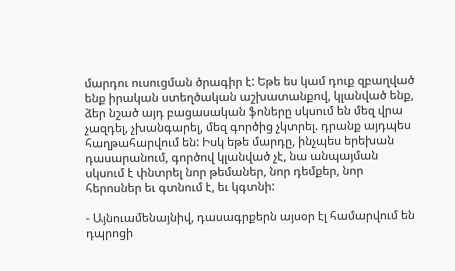մարդու ուսուցման ծրագիր է: Եթե ես կամ դուք զբաղված ենք իրական ստեղծական աշխատանքով, կլանված ենք, ձեր նշած այդ բացասական ֆոները սկսում են մեզ վրա չազդել, չխանգարել, մեզ գործից չկտրել. դրանք այդպես հաղթահարվում են: Իսկ եթե մարդը, ինչպես երեխան դասարանում, գործով կլանված չէ, նա անպայման սկսում է փնտրել նոր թեմաներ, նոր դեմքեր, նոր հերոսներ եւ գտնում է, եւ կգտնի:

- Այնուամենայնիվ, դասագրքերն այսօր էլ համարվում են դպրոցի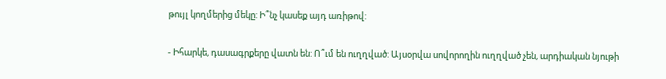թույլ կողմերից մեկը: Ի՞նչ կասեք այդ առիթով:

- Իհարկե, դասագրքերը վատն են: Ո՞ւմ են ուղղված: Այսօրվա սովորողին ուղղված չեն, արդիական նյութի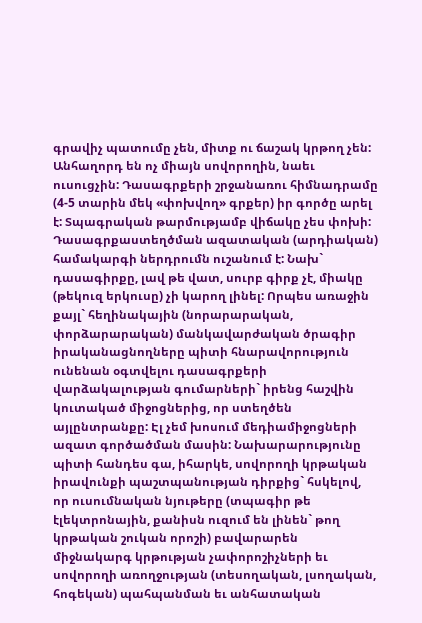գրավիչ պատումը չեն, միտք ու ճաշակ կրթող չեն: Անհաղորդ են ոչ միայն սովորողին, նաեւ ուսուցչին: Դասագրքերի շրջանառու հիմնադրամը (4-5 տարին մեկ «փոխվող» գրքեր) իր գործը արել է: Տպագրական թարմությամբ վիճակը չես փոխի: Դասագրքաստեղծման ազատական (արդիական) համակարգի ներդրումն ուշանում է: Նախ` դասագիրքը, լավ թե վատ, սուրբ գիրք չէ, միակը (թեկուզ երկուսը) չի կարող լինել: Որպես առաջին քայլ` հեղինակային (նորարարական, փորձարարական) մանկավարժական ծրագիր իրականացնողները պիտի հնարավորություն ունենան օգտվելու դասագրքերի վարձակալության գումարների` իրենց հաշվին կուտակած միջոցներից, որ ստեղծեն այլընտրանքը: Էլ չեմ խոսում մեդիամիջոցների ազատ գործածման մասին: Նախարարությունը պիտի հանդես գա, իհարկե, սովորողի կրթական իրավունքի պաշտպանության դիրքից` հսկելով, որ ուսումնական նյութերը (տպագիր թե էլեկտրոնային, քանիսն ուզում են լինեն` թող կրթական շուկան որոշի) բավարարեն միջնակարգ կրթության չափորոշիչների եւ սովորողի առողջության (տեսողական, լսողական, հոգեկան) պահպանման եւ անհատական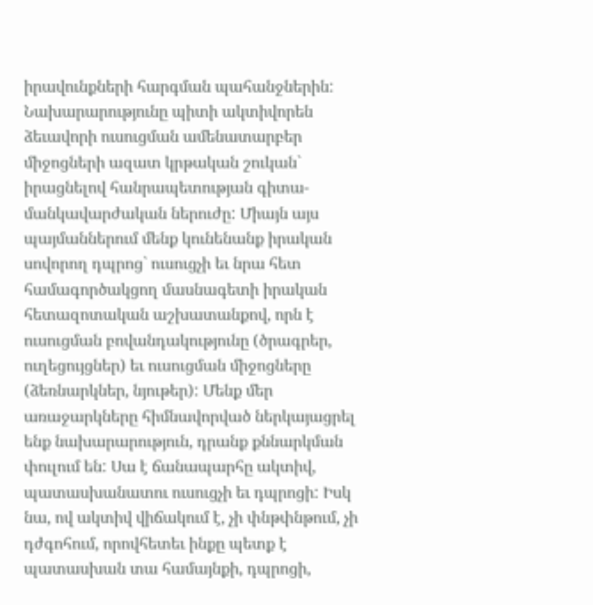իրավունքների հարգման պահանջներին: Նախարարությունը պիտի ակտիվորեն ձեւավորի ուսուցման ամենատարբեր միջոցների ազատ կրթական շուկան` իրացնելով հանրապետության գիտա-մանկավարժական ներուժը: Միայն այս պայմաններում մենք կունենանք իրական սովորող դպրոց` ուսուցչի եւ նրա հետ համագործակցող մասնագետի իրական հետազոտական աշխատանքով, որն է ուսուցման բովանդակությունը (ծրագրեր, ուղեցույցներ) եւ ուսուցման միջոցները (ձեռնարկներ, նյութեր): Մենք մեր առաջարկները հիմնավորված ներկայացրել ենք նախարարություն, դրանք քննարկման փուլում են: Սա է ճանապարհը ակտիվ, պատասխանատու ուսուցչի եւ դպրոցի: Իսկ նա, ով ակտիվ վիճակում է, չի փնթփնթում, չի դժգոհում, որովհետեւ ինքը պետք է պատասխան տա համայնքի, դպրոցի,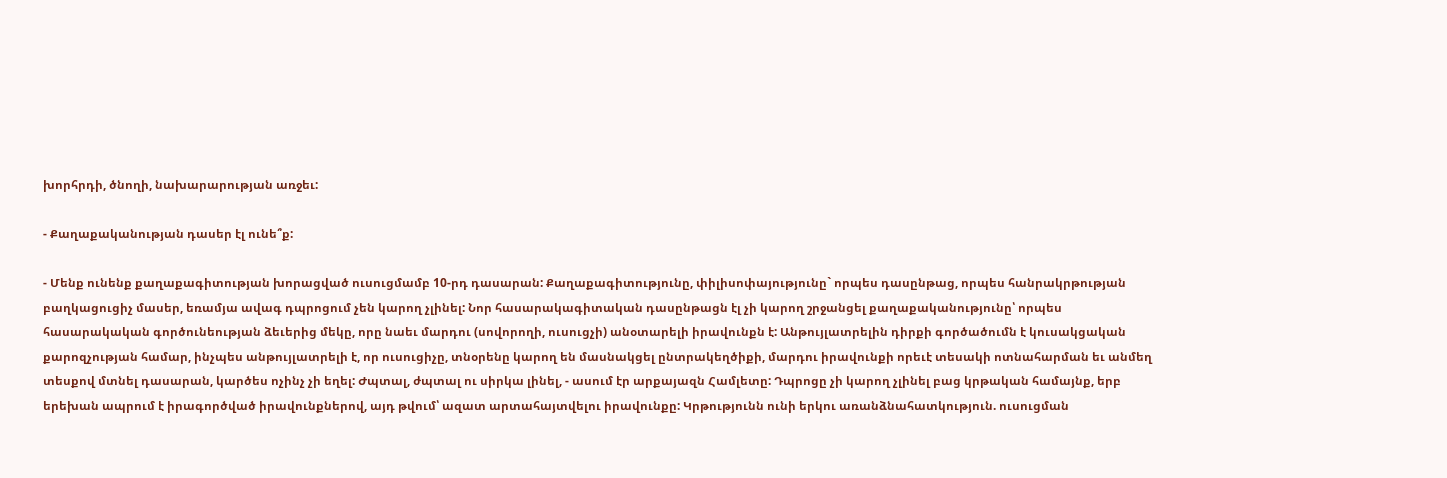խորհրդի, ծնողի, նախարարության առջեւ:

- Քաղաքականության դասեր էլ ունե՞ք:

- Մենք ունենք քաղաքագիտության խորացված ուսուցմամբ 10-րդ դասարան: Քաղաքագիտությունը, փիլիսոփայությունը` որպես դասընթաց, որպես հանրակրթության բաղկացուցիչ մասեր, եռամյա ավագ դպրոցում չեն կարող չլինել: Նոր հասարակագիտական դասընթացն էլ չի կարող շրջանցել քաղաքականությունը՝ որպես հասարակական գործունեության ձեւերից մեկը, որը նաեւ մարդու (սովորողի, ուսուցչի) անօտարելի իրավունքն է: Անթույլատրելին դիրքի գործածումն է կուսակցական քարոզչության համար, ինչպես անթույլատրելի է, որ ուսուցիչը, տնօրենը կարող են մասնակցել ընտրակեղծիքի, մարդու իրավունքի որեւէ տեսակի ոտնահարման եւ անմեղ տեսքով մտնել դասարան, կարծես ոչինչ չի եղել: Ժպտալ, ժպտալ ու սիրկա լինել, - ասում էր արքայազն Համլետը: Դպրոցը չի կարող չլինել բաց կրթական համայնք, երբ երեխան ապրում է իրագործված իրավունքներով, այդ թվում՝ ազատ արտահայտվելու իրավունքը: Կրթությունն ունի երկու առանձնահատկություն. ուսուցման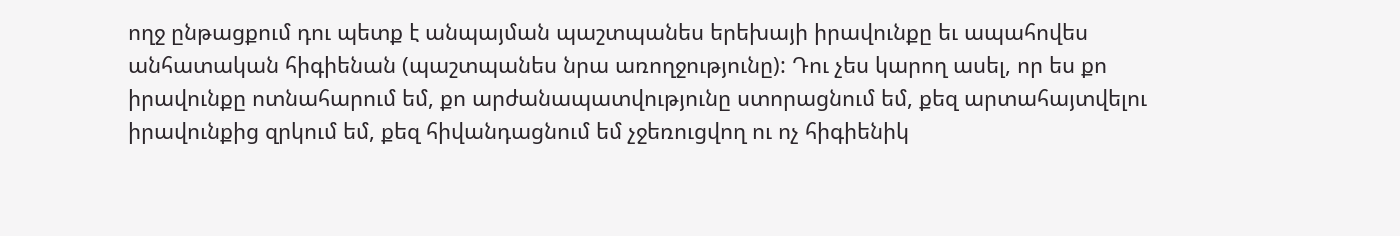ողջ ընթացքում դու պետք է անպայման պաշտպանես երեխայի իրավունքը եւ ապահովես անհատական հիգիենան (պաշտպանես նրա առողջությունը): Դու չես կարող ասել, որ ես քո իրավունքը ոտնահարում եմ, քո արժանապատվությունը ստորացնում եմ, քեզ արտահայտվելու իրավունքից զրկում եմ, քեզ հիվանդացնում եմ չջեռուցվող ու ոչ հիգիենիկ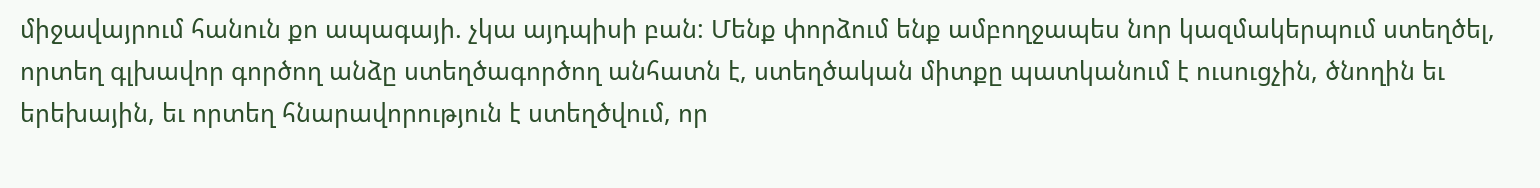միջավայրում հանուն քո ապագայի. չկա այդպիսի բան: Մենք փորձում ենք ամբողջապես նոր կազմակերպում ստեղծել, որտեղ գլխավոր գործող անձը ստեղծագործող անհատն է, ստեղծական միտքը պատկանում է ուսուցչին, ծնողին եւ երեխային, եւ որտեղ հնարավորություն է ստեղծվում, որ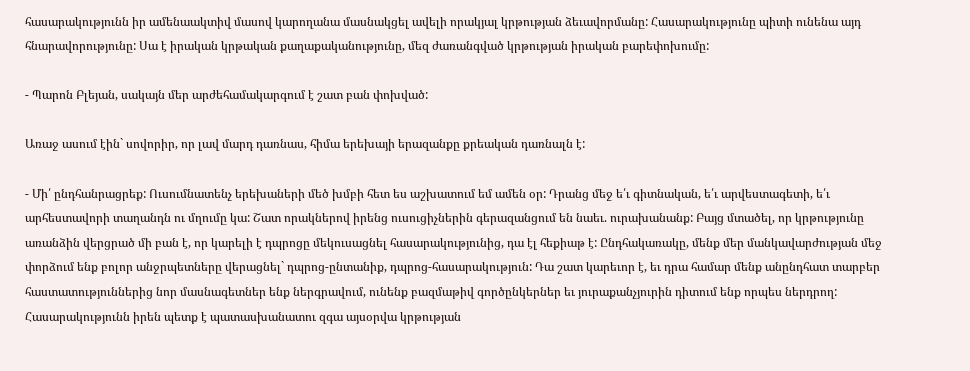հասարակությունն իր ամենաակտիվ մասով կարողանա մասնակցել ավելի որակյալ կրթության ձեւավորմանը: Հասարակությունը պիտի ունենա այդ հնարավորությունը: Սա է իրական կրթական քաղաքականությունը, մեզ ժառանգված կրթության իրական բարեփոխումը:

- Պարոն Բլեյան, սակայն մեր արժեհամակարգում է շատ բան փոխված:

Առաջ ասում էին` սովորիր, որ լավ մարդ դառնաս, հիմա երեխայի երազանքը քրեական դառնալն է:

- Մի՛ ընդհանրացրեք: Ուսումնատենչ երեխաների մեծ խմբի հետ ես աշխատում եմ ամեն օր: Դրանց մեջ ե՛ւ գիտնական, ե՛ւ արվեստագետի, ե՛ւ արհեստավորի տաղանդն ու մղումը կա: Շատ որակներով իրենց ուսուցիչներին գերազանցում են նաեւ. ուրախանանք: Բայց մտածել, որ կրթությունը առանձին վերցրած մի բան է, որ կարելի է դպրոցը մեկուսացնել հասարակությունից, դա էլ հեքիաթ է: Ընդհակառակը, մենք մեր մանկավարժության մեջ փորձում ենք բոլոր անջրպետները վերացնել` դպրոց-ընտանիք, դպրոց-հասարակություն: Դա շատ կարեւոր է, եւ դրա համար մենք անընդհատ տարբեր հաստատություններից նոր մասնագետներ ենք ներգրավում, ունենք բազմաթիվ գործընկերներ եւ յուրաքանչյուրին դիտում ենք որպես ներդրող: Հասարակությունն իրեն պետք է պատասխանատու զգա այսօրվա կրթության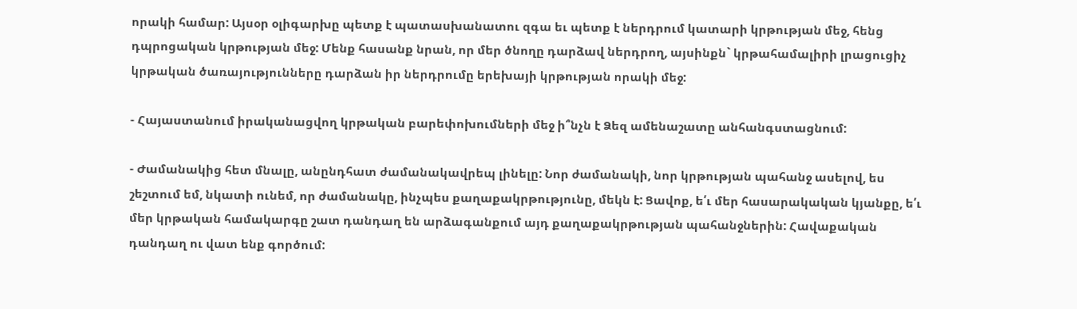որակի համար: Այսօր օլիգարխը պետք է պատասխանատու զգա եւ պետք է ներդրում կատարի կրթության մեջ, հենց դպրոցական կրթության մեջ: Մենք հասանք նրան, որ մեր ծնողը դարձավ ներդրող, այսինքն` կրթահամալիրի լրացուցիչ կրթական ծառայությունները դարձան իր ներդրումը երեխայի կրթության որակի մեջ:

- Հայաստանում իրականացվող կրթական բարեփոխումների մեջ ի՞նչն է Ձեզ ամենաշատը անհանգստացնում:

- Ժամանակից հետ մնալը, անընդհատ ժամանակավրեպ լինելը: Նոր ժամանակի, նոր կրթության պահանջ ասելով, ես շեշտում եմ, նկատի ունեմ, որ ժամանակը, ինչպես քաղաքակրթությունը, մեկն է: Ցավոք, ե՛ւ մեր հասարակական կյանքը, ե՛ւ մեր կրթական համակարգը շատ դանդաղ են արձագանքում այդ քաղաքակրթության պահանջներին: Հավաքական դանդաղ ու վատ ենք գործում: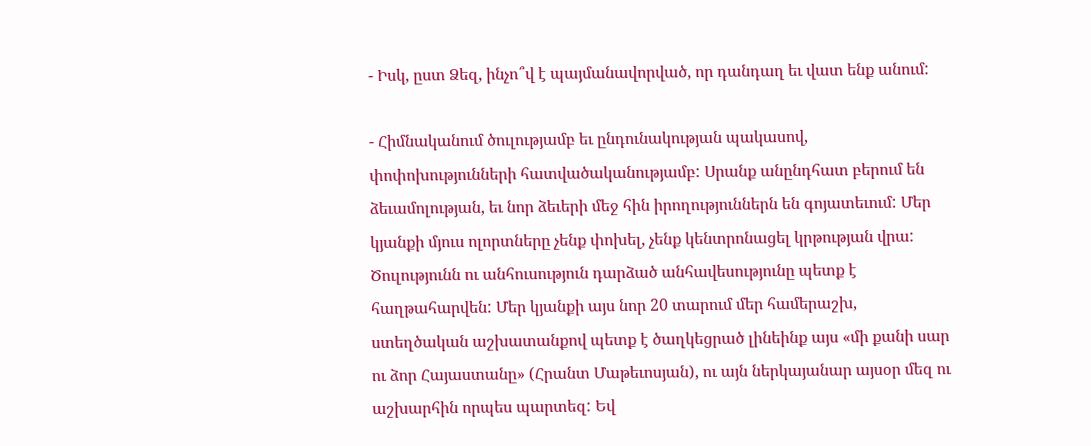- Իսկ, ըստ Ձեզ, ինչո՞վ է պայմանավորված, որ դանդաղ եւ վատ ենք անում:

- Հիմնականում ծուլությամբ եւ ընդունակության պակասով, փոփոխությունների հատվածականությամբ: Սրանք անընդհատ բերում են ձեւամոլության, եւ նոր ձեւերի մեջ հին իրողություններն են գոյատեւում: Մեր կյանքի մյուս ոլորտները չենք փոխել, չենք կենտրոնացել կրթության վրա: Ծուլությունն ու անհուսություն դարձած անհավեսությունը պետք է հաղթահարվեն: Մեր կյանքի այս նոր 20 տարում մեր համերաշխ, ստեղծական աշխատանքով պետք է ծաղկեցրած լինեինք այս «մի քանի սար ու ձոր Հայաստանը» (Հրանտ Մաթեւոսյան), ու այն ներկայանար այսօր մեզ ու աշխարհին որպես պարտեզ: Եվ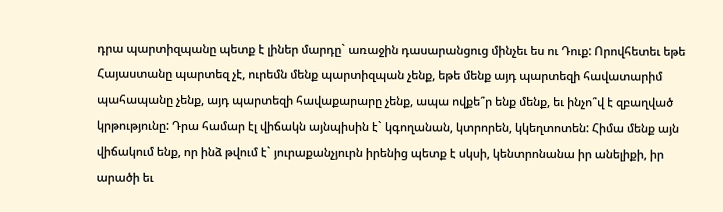դրա պարտիզպանը պետք է լիներ մարդը` առաջին դասարանցուց մինչեւ ես ու Դուք: Որովհետեւ եթե Հայաստանը պարտեզ չէ, ուրեմն մենք պարտիզպան չենք, եթե մենք այդ պարտեզի հավատարիմ պահապանը չենք, այդ պարտեզի հավաքարարը չենք, ապա ովքե՞ր ենք մենք, եւ ինչո՞վ է զբաղված կրթությունը: Դրա համար էլ վիճակն այնպիսին է` կգողանան, կտրորեն, կկեղտոտեն: Հիմա մենք այն վիճակում ենք, որ ինձ թվում է` յուրաքանչյուրն իրենից պետք է սկսի, կենտրոնանա իր անելիքի, իր արածի եւ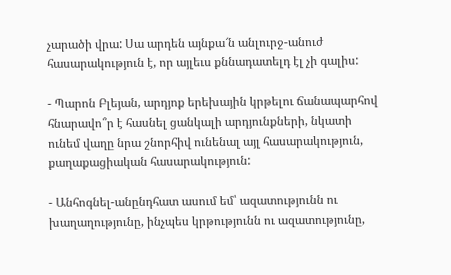չարածի վրա: Սա արդեն այնքա՜ն անլուրջ-անուժ հասարակություն է, որ այլեւս քննադատելդ էլ չի գալիս:

- Պարոն Բլեյան, արդյոք երեխային կրթելու ճանապարհով հնարավո՞ր է հասնել ցանկալի արդյունքների, նկատի ունեմ վաղը նրա շնորհիվ ունենալ այլ հասարակություն, քաղաքացիական հասարակություն:

- Անհոգնել-անընդհատ ասում եմ՝ ազատությունն ու խաղաղությունը, ինչպես կրթությունն ու ազատությունը,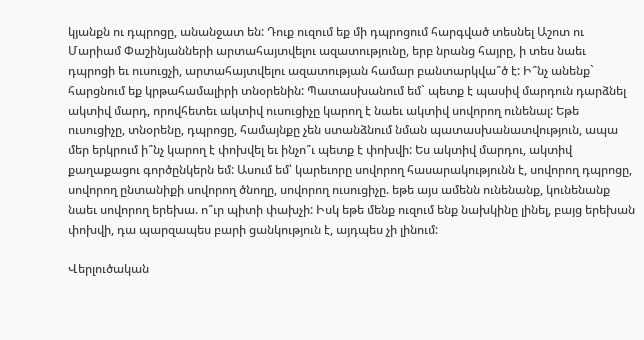կյանքն ու դպրոցը, անանջատ են: Դուք ուզում եք մի դպրոցում հարգված տեսնել Աշոտ ու Մարիամ Փաշինյանների արտահայտվելու ազատությունը, երբ նրանց հայրը, ի տես նաեւ դպրոցի եւ ուսուցչի, արտահայտվելու ազատության համար բանտարկվա՞ծ է: Ի՞նչ անենք` հարցնում եք կրթահամալիրի տնօրենին: Պատասխանում եմ` պետք է պասիվ մարդուն դարձնել ակտիվ մարդ, որովհետեւ ակտիվ ուսուցիչը կարող է նաեւ ակտիվ սովորող ունենալ: Եթե ուսուցիչը, տնօրենը, դպրոցը, համայնքը չեն ստանձնում նման պատասխանատվություն, ապա մեր երկրում ի՞նչ կարող է փոխվել եւ ինչո՞ւ պետք է փոխվի: Ես ակտիվ մարդու, ակտիվ քաղաքացու գործընկերն եմ: Ասում եմ՝ կարեւորը սովորող հասարակությունն է, սովորող դպրոցը, սովորող ընտանիքի սովորող ծնողը, սովորող ուսուցիչը. եթե այս ամենն ունենանք, կունենանք նաեւ սովորող երեխա. ո՞ւր պիտի փախչի: Իսկ եթե մենք ուզում ենք նախկինը լինել, բայց երեխան փոխվի, դա պարզապես բարի ցանկություն է, այդպես չի լինում:

Վերլուծական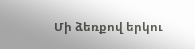Մի ձեռքով երկու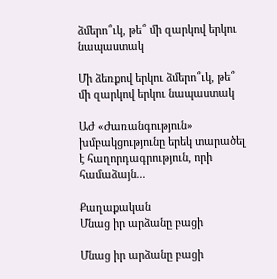ձմերո՞ւկ, թե՞ մի զարկով երկու նապաստակ

Մի ձեռքով երկու ձմերո՞ւկ, թե՞ մի զարկով երկու նապաստակ

ԱԺ «Ժառանգություն» խմբակցությունը երեկ տարածել է հաղորդագրություն, որի համաձայն...

Քաղաքական
Մնաց իր արձանը բացի

Մնաց իր արձանը բացի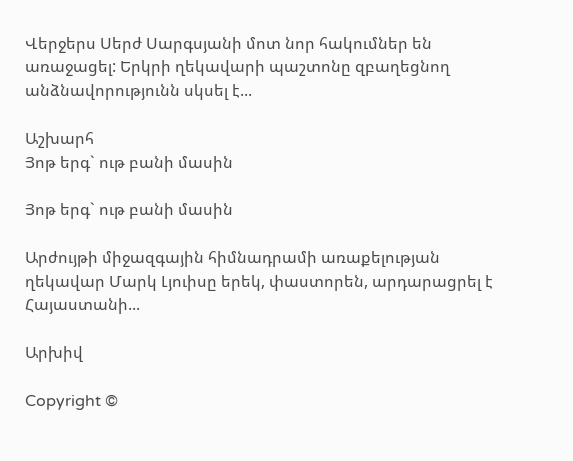Վերջերս Սերժ Սարգսյանի մոտ նոր հակումներ են առաջացել: Երկրի ղեկավարի պաշտոնը զբաղեցնող անձնավորությունն սկսել է...

Աշխարհ
Յոթ երգ` ութ բանի մասին

Յոթ երգ` ութ բանի մասին

Արժույթի միջազգային հիմնադրամի առաքելության ղեկավար Մարկ Լյուիսը երեկ, փաստորեն, արդարացրել է Հայաստանի...

Արխիվ

Copyright ©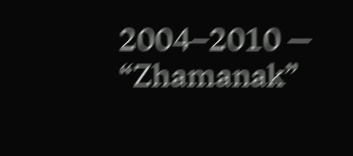2004–2010 — “Zhamanak”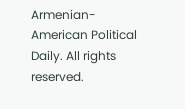Armenian-American Political Daily. All rights reserved.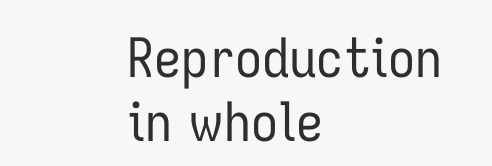Reproduction in whole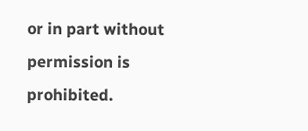or in part without permission is prohibited.